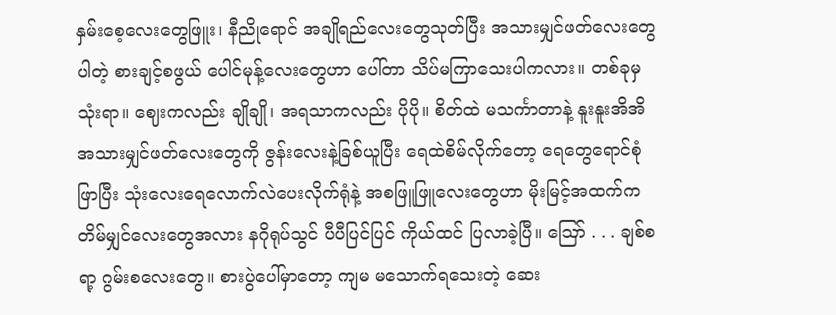နှမ်းစေ့လေးတွေဖြူး၊ နီညိုရောင် အချိုရည်လေးတွေသုတ်ပြီး အသားမျှင်ဖတ်လေးတွေပါတဲ့ စားချင့်စဖွယ် ပေါင်မုန့်လေးတွေဟာ ပေါ်တာ သိပ်မကြာသေးပါကလား။ တစ်ခုမှ သုံးရာ။ ဈေးကလည်း ချိုချို၊ အရသာကလည်း ပိုပို။ စိတ်ထဲ မသင်္ကာတာနဲ့ နူးနူးအိအိ အသားမျှင်ဖတ်လေးတွေကို ဇွန်းလေးနဲ့ခြစ်ယူပြီး ရေထဲစိမ်လိုက်တော့ ရေတွေရောင်စုံဖြာပြီး သုံးလေးရေလောက်လဲပေးလိုက်ရုံနဲ့ အစဖြူဖြူလေးတွေဟာ မိုးမြင့်အထက်က တိမ်မျှင်လေးတွေအလား နဂိုရုပ်သွင် ပီပီပြင်ပြင် ကိုယ်ထင် ပြလာခဲ့ပြီ။ ဪ . . . ချစ်စရာ့ ဂွမ်းစလေးတွေ။ စားပွဲပေါ်မှာတော့ ကျမ မသောက်ရသေးတဲ့ ဆေး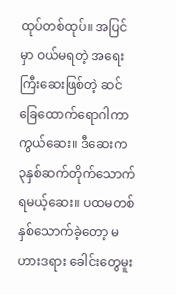ထုပ်တစ်ထုပ်။ အပြင်မှာ ဝယ်မရတဲ့ အရေးကြီးဆေးဖြစ်တဲ့ ဆင်ခြေထောက်ရောဂါကာကွယ်ဆေး။ ဒီဆေးက ၃နှစ်ဆက်တိုက်သောက် ရမယ့်ဆေး။ ပထမတစ်နှစ်သောက်ခဲ့တော့ မဟားဒရား ခေါင်းတွေမူး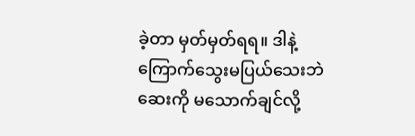ခဲ့တာ မှတ်မှတ်ရရ။ ဒါနဲ့ ကြောက်သွေးမပြယ်သေးဘဲ ဆေးကို မသောက်ချင်လို့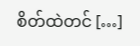စိတ်ထဲတင် […]